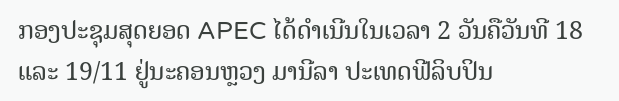ກອງປະຊຸມສຸດຍອດ APEC ໄດ້ດຳເນີນໃນເວລາ 2 ວັນຄືວັນທີ 18 ແລະ 19/11 ຢູ່ນະຄອນຫຼວງ ມານີລາ ປະເທດຟີລິບປິນ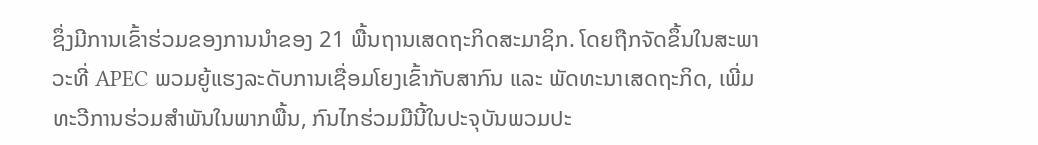ຊຶ່ງມີການເຂົ້າຮ່ວມຂອງການນຳຂອງ 21 ພື້ນຖານເສດຖະກິດສະມາຊິກ. ໂດຍຖືກຈັດຂຶ້ນໃນສະພາວະທີ່ APEC ພວມຍູ້ແຮງລະດັບການເຊື່ອມໂຍງເຂົ້າກັບສາກົນ ແລະ ພັດທະນາເສດຖະກິດ, ເພີ່ມທະວີການຮ່ວມສຳພັນໃນພາກພື້ນ, ກົນໄກຮ່ວມມືນີ້ໃນປະຈຸບັນພວມປະ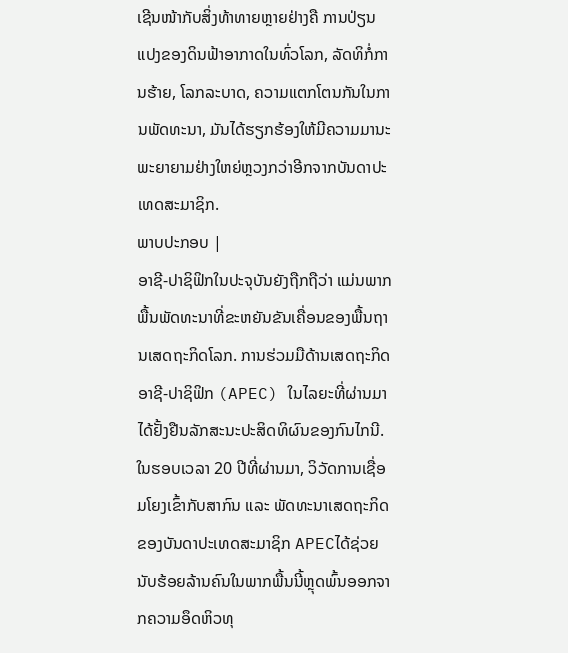ເຊີນໜ້າກັບສິ່ງທ້າທາຍຫຼາຍຢ່າງຄື ການປ່ຽນແປງຂອງດິນຟ້າອາກາດໃນທົ່ວໂລກ, ລັດທິກໍ່ການຮ້າຍ, ໂລກລະບາດ, ຄວາມແຕກໂຕນກັນໃນການພັດທະນາ, ມັນໄດ້ຮຽກຮ້ອງໃຫ້ມີຄວາມມານະພະຍາຍາມຢ່າງໃຫຍ່ຫຼວງກວ່າອີກຈາກບັນດາປະເທດສະມາຊິກ.
ພາບປະກອບ |
ອາຊີ-ປາຊິຟິກໃນປະຈຸບັນຍັງຖືກຖືວ່າ ແມ່ນພາກພື້ນພັດທະນາທີ່ຂະຫຍັນຂັນເຄື່ອນຂອງພື້ນຖານເສດຖະກິດໂລກ. ການຮ່ວມມືດ້ານເສດຖະກິດອາຊີ-ປາຊິຟິກ (APEC) ໃນໄລຍະທີ່ຜ່ານມາໄດ້ຢັ້ງຢືນລັກສະນະປະສິດທິຜົນຂອງກົນໄກນີ. ໃນຮອບເວລາ 20 ປີທີ່ຜ່ານມາ, ວິວັດການເຊື່ອມໂຍງເຂົ້າກັບສາກົນ ແລະ ພັດທະນາເສດຖະກິດຂອງບັນດາປະເທດສະມາຊິກ APECໄດ້ຊ່ວຍນັບຮ້ອຍລ້ານຄົນໃນພາກພື້ນນີ້ຫຼຸດພົ້ນອອກຈາກຄວາມອຶດຫິວທຸ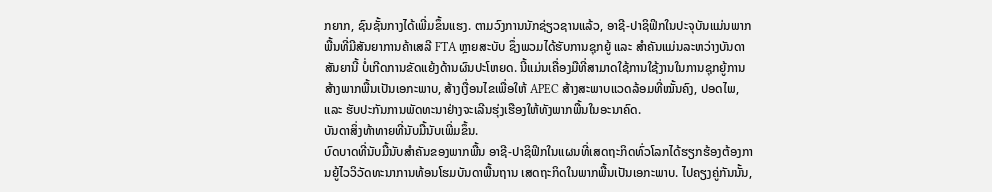ກຍາກ, ຊົນຊັ້ນກາງໄດ້ເພີ່ມຂຶ້ນແຮງ. ຕາມວົງການນັກຊ່ຽວຊານແລ້ວ, ອາຊີ-ປາຊິຟິກໃນປະຈຸບັນແມ່ນພາກພື້ນທີ່ມີສັນຍາການຄ້າເສລີ FTA ຫຼາຍສະບັບ ຊຶ່ງພວມໄດ້ຮັບການຊຸກຍູ້ ແລະ ສຳຄັນແມ່ນລະຫວ່າງບັນດາສັນຍານີ້ ບໍ່ເກີດການຂັດແຍ້ງດ້ານຜົນປະໂຫຍດ. ນີ້ແມ່ນເຄື່ອງມືທີ່ສາມາດໃຊ້ການໃຊ້ງານໃນການຊຸກຍູ້ການສ້າງພາກພື້ນເປັນເອກະພາບ, ສ້າງເງື່ອນໄຂເພື່ອໃຫ້ APEC ສ້າງສະພາບແວດລ້ອມທີ່ໝັ້ນຄົງ, ປອດໄພ, ແລະ ຮັບປະກັນການພັດທະນາຢ່າງຈະເລີນຮຸ່ງເຮືອງໃຫ້ທັງພາກພື້ນໃນອະນາຄົດ.
ບັນດາສິ່ງທ້າທາຍທີ່ນັບມື້ນັບເພີ່ມຂຶ້ນ.
ບົດບາດທີ່ນັບມື້ນັບສຳຄັນຂອງພາກພື້ນ ອາຊີ-ປາຊິຟິກໃນແຜນທີ່ເສດຖະກິດທົ່ວໂລກໄດ້ຮຽກຮ້ອງຕ້ອງການຍູ້ໄວວິວັດທະນາການທ້ອນໂຮມບັນດາພື້ນຖານ ເສດຖະກິດໃນພາກພື້ນເປັນເອກະພາບ. ໄປຄຽງຄູ່ກັນນັ້ນ,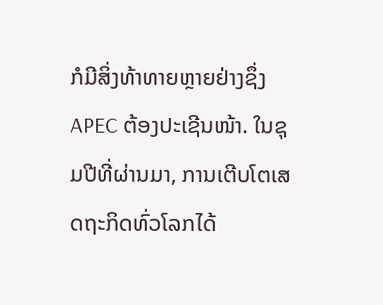ກໍມີສິ່ງທ້າທາຍຫຼາຍຢ່າງຊຶ່ງ APEC ຕ້ອງປະເຊີນໜ້າ. ໃນຊຸມປີທີ່ຜ່ານມາ, ການເຕີບໂຕເສດຖະກິດທົ່ວໂລກໄດ້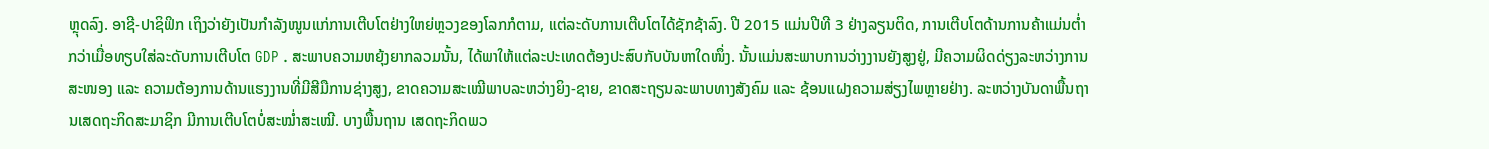ຫຼຸດລົງ. ອາຊີ-ປາຊິຟິກ ເຖິງວ່າຍັງເປັນກຳລັງໜູນແກ່ການເຕີບໂຕຢ່າງໃຫຍ່ຫຼວງຂອງໂລກກໍຕາມ, ແຕ່ລະດັບການເຕີບໂຕໄດ້ຊັກຊ້າລົງ. ປີ 2015 ແມ່ນປີທີ 3 ຢ່າງລຽນຕິດ, ການເຕີບໂຕດ້ານການຄ້າແມ່ນຕ່ຳກວ່າເມື່ອທຽບໃສ່ລະດັບການເຕີບໂຕ GDP . ສະພາບຄວາມຫຍຸ້ງຍາກລວມນັ້ນ, ໄດ້ພາໃຫ້ແຕ່ລະປະເທດຕ້ອງປະສົບກັບບັນຫາໃດໜຶ່ງ. ນັ້ນແມ່ນສະພາບການວ່າງງານຍັງສູງຢູ່, ມີຄວາມຜິດດ່ຽງລະຫວ່າງການສະໜອງ ແລະ ຄວາມຕ້ອງການດ້ານແຮງງານທີ່ມີສີມືການຊ່າງສູງ, ຂາດຄວາມສະເໝີພາບລະຫວ່າງຍິງ-ຊາຍ, ຂາດສະຖຽນລະພາບທາງສັງຄົມ ແລະ ຊ້ອນແຝງຄວາມສ່ຽງໄພຫຼາຍຢ່າງ. ລະຫວ່າງບັນດາພື້ນຖານເສດຖະກິດສະມາຊິກ ມີການເຕີບໂຕບໍ່ສະໝ່ຳສະເໝີ. ບາງພື້ນຖານ ເສດຖະກິດພວ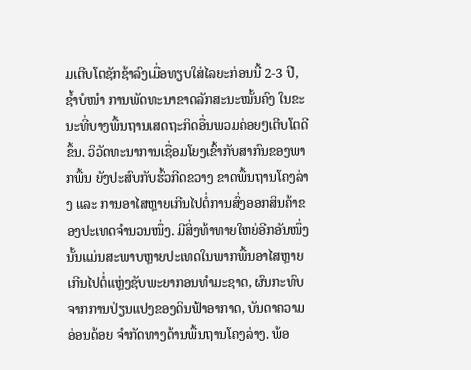ມເຕີບໂຕຊັກຊ້າລົງເມື່ອທຽບໃສ່ໄລຍະກ່ອນນີ້ 2-3 ປີ, ຊ້ຳບໍໜຳ ການພັດທະນາຂາດລັກສະນະໝັ້ນຄົງ ໃນຂະນະທີ່ບາງພື້ນຖານເສດຖະກິດອື່ນພວມຄ່ອຍໆເຕີບໂຕດີຂຶ້ນ. ວິວັດທະນາການເຊື່ອມໂຍງເຂົ້າກັບສາກົນຂອງພາກພື້ນ ຍັງປະສົບກັບຮົ້ວກີດຂວາງ ຂາດພື້ນຖານໂຄງລ່າງ ແລະ ການອາໄສຫຼາຍເກີນໄປຕໍ່ການສົ່ງອອກສິນຄ້າຂອງປະເທດຈຳນວນໜຶ່ງ. ມີສິ່ງທ້າທາຍໃຫຍ່ອີກອັນໜຶ່ງ ນັ້ນແມ່ນສະພາບຫຼາຍປະເທດໃນພາກພື້ນອາໄສຫຼາຍເກີນໄປຕໍ່ແຫຼ່ງຊັບພະຍາກອນທຳມະຊາດ, ຜົນກະທົບຈາກການປ່ຽນແປງຂອງດິນຟ້າອາກາດ, ບັນດາຄວາມອ່ອນດ້ອຍ ຈຳກັດທາງດ້ານພື້ນຖານໂຄງລ່າງ. ພ້ອ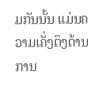ມກັນນັ້ນ ແມ່ນຄວາມເຄັ່ງຕຶງດ້ານການ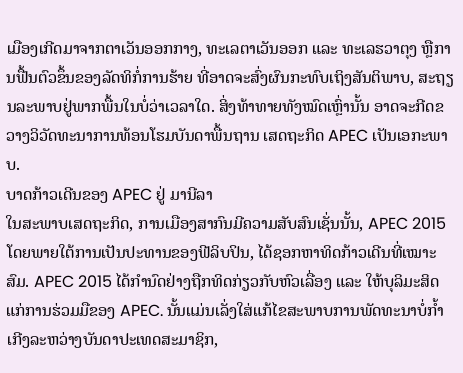ເມືອງເກີດມາຈາກຕາເວັນອອກກາງ, ທະເລຕາເວັນອອກ ແລະ ທະເລຮວາຕຸງ ຫຼືການຟື້ນຕົວຂຶ້ນຂອງລັດທິກໍ່ການຮ້າຍ ທີ່ອາດຈະສົ່ງຜົນກະທົບເຖິງສັນຕິພາບ, ສະຖຽນລະພາບຢູ່ພາກພື້ນໃນບໍ່ວ່າເວລາໃດ. ສິ່ງທ້າທາຍທັງໝົດເຫຼົ່ານັ້ນ ອາດຈະກີດຂວາງວິວັດທະນາການທ້ອນໂຮມບັນດາພື້ນຖານ ເສດຖະກິດ APEC ເປັນເອກະພາບ.
ບາດກ້າວເດີນຂອງ APEC ຢູ່ ມານີລາ
ໃນສະພາບເສດຖະກິດ, ການເມືອງສາກົນມີຄວາມສັບສົນເຊັ່ນນັ້ນ, APEC 2015 ໂດຍພາຍໃຕ້ການເປັນປະທານຂອງຟີລິບປິນ, ໄດ້ຊອກຫາທິດກ້າວເດີນທີ່ເໝາະສົມ. APEC 2015 ໄດ້ກຳນົດຢ່າງຖືກທິດກ່ຽວກັບຫົວເລື່ອງ ແລະ ໃຫ້ບຸລິມະສິດແກ່ການຮ່ວມມືຂອງ APEC. ນັ້ນແມ່ນເລັ່ງໃສ່ແກ້ໄຂສະພາບການພັດທະນາບໍ່ກ້ຳເກີງລະຫວ່າງບັນດາປະເທດສະມາຊິກ,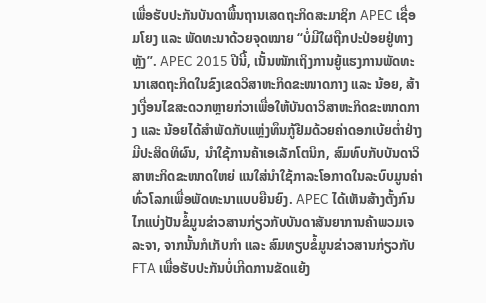ເພື່ອຮັບປະກັນບັນດາພື້ນຖານເສດຖະກິດສະມາຊິກ APEC ເຊື່ອມໂຍງ ແລະ ພັດທະນາດ້ວຍຈຸດໝາຍ “ບໍ່ມີໃຜຖືກປະປ່ອຍຢູ່ທາງຫຼັງ”. APEC 2015 ປີນີ້, ເນັ້ນໜັກເຖິງການຍູ້ແຮງການພັດທະນາເສດຖະກິດໃນຂົງເຂດວິສາຫະກິດຂະໜາດກາງ ແລະ ນ້ອຍ, ສ້າງເງື່ອນໄຂສະດວກຫຼາຍກ່ວາເພື່ອໃຫ້ບັນດາວິສາຫະກິດຂະໜາດກາງ ແລະ ນ້ອຍໄດ້ສຳພັດກັບແຫຼ່ງທຶນກູ້ຢືມດ້ວຍຄ່າດອກເບ້ຍຕ່ຳຢ່າງມີປະສິດທິຜົນ, ນຳໃຊ້ການຄ້າເອເລັກໂຕນິກ, ສົມທົບກັບບັນດາວິສາຫະກິດຂະໜາດໃຫຍ່ ແນໃສ່ນຳໃຊ້ກາລະໂອກາດໃນລະບົບມູນຄ່າທົ່ວໂລກເພື່ອພັດທະນາແບບຍືນຍົງ. APEC ໄດ້ເຫັນສ້າງຕັ້ງກົນໄກແບ່ງປັນຂໍ້ມູນຂ່າວສານກ່ຽວກັບບັນດາສັນຍາການຄ້າພວມເຈລະຈາ, ຈາກນັ້ນກໍເກັບກຳ ແລະ ສົມທຽບຂໍ້ມູນຂ່າວສານກ່ຽວກັບ FTA ເພື່ອຮັບປະກັນບໍ່ເກີດການຂັດແຍ້ງ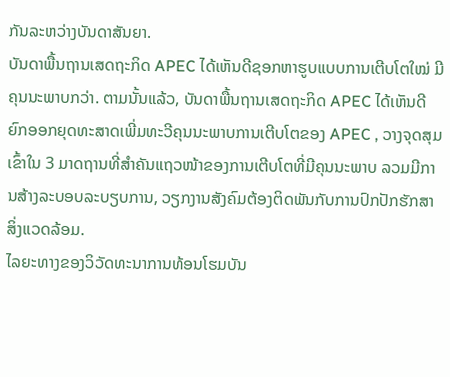ກັນລະຫວ່າງບັນດາສັນຍາ.
ບັນດາພື້ນຖານເສດຖະກິດ APEC ໄດ້ເຫັນດີຊອກຫາຮູບແບບການເຕີບໂຕໃໝ່ ມີຄຸນນະພາບກວ່າ. ຕາມນັ້ນແລ້ວ, ບັນດາພື້ນຖານເສດຖະກິດ APEC ໄດ້ເຫັນດີຍົກອອກຍຸດທະສາດເພີ່ມທະວີຄຸນນະພາບການເຕີບໂຕຂອງ APEC , ວາງຈຸດສຸມເຂົ້າໃນ 3 ມາດຖານທີ່ສຳຄັນແຖວໜ້າຂອງການເຕີບໂຕທີ່ມີຄຸນນະພາບ ລວມມີການສ້າງລະບອບລະບຽບການ, ວຽກງານສັງຄົມຕ້ອງຕິດພັນກັບການປົກປັກຮັກສາສິ່ງແວດລ້ອມ.
ໄລຍະທາງຂອງວິວັດທະນາການທ້ອນໂຮມບັນ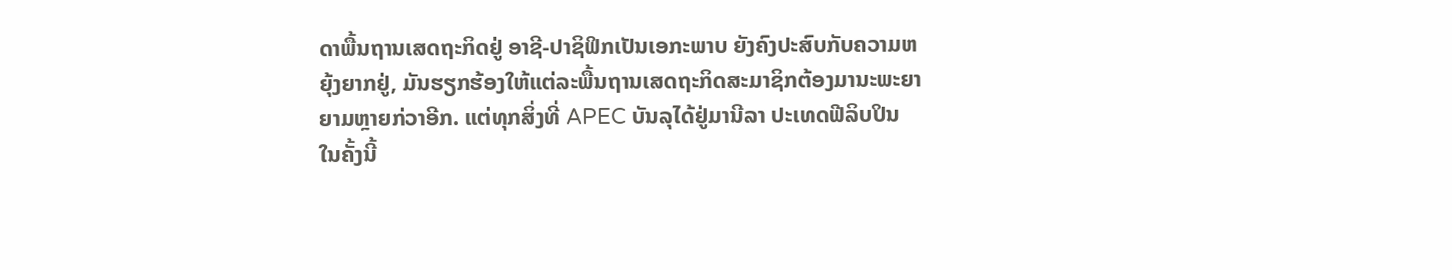ດາພື້ນຖານເສດຖະກິດຢູ່ ອາຊີ-ປາຊິຟິກເປັນເອກະພາບ ຍັງຄົງປະສົບກັບຄວາມຫຍຸ້ງຍາກຢູ່, ມັນຮຽກຮ້ອງໃຫ້ແຕ່ລະພື້ນຖານເສດຖະກິດສະມາຊິກຕ້ອງມານະພະຍາຍາມຫຼາຍກ່ວາອີກ. ແຕ່ທຸກສິ່ງທີ່ APEC ບັນລຸໄດ້ຢູ່ມານີລາ ປະເທດຟີລິບປິນ ໃນຄັ້ງນີ້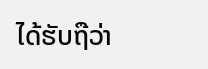ໄດ້ຮັບຖືວ່າ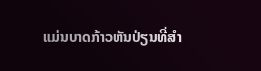ແມ່ນບາດກ້າວຫັນປ່ຽນທີ່ສຳ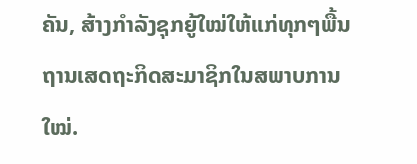ຄັນ, ສ້າງກຳລັງຊຸກຍູ້ໃໝ່ໃຫ້ແກ່ທຸກໆພື້ນຖານເສດຖະກິດສະມາຊິກໃນສພາບການໃໝ່.